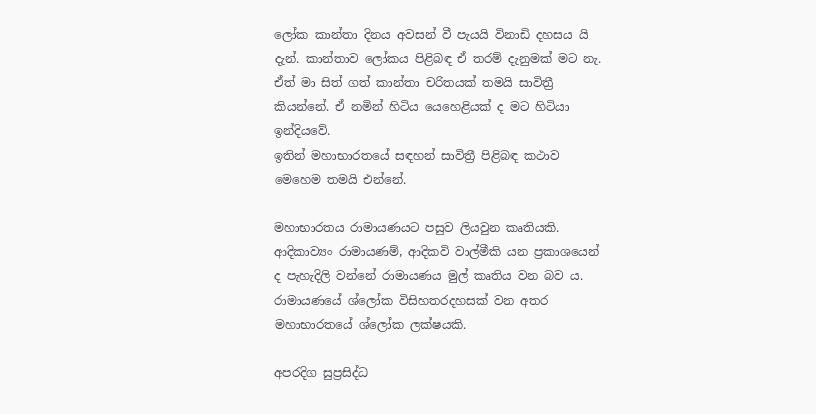ලෝක කාන්තා දිනය අවසන් වී පැයයි විනාඩි දහසය යි දැන්. කාන්තාව ලෝකය පිළිබඳ ඒ තරම් දැනුමක් මට නැ.
ඒත් මා සිත් ගත් කාන්තා චරිතයක් තමයි සාවිත්‍රී කියන්නේ. ඒ නමින් හිටිය යෙහෙළියක් ද මට හිටියා ඉන්දියවේ.
ඉතින් මහාභාරතයේ සඳහන් සාවිත්‍රී පිළිබඳ කථාව මෙහෙම තමයි එන්නේ.

මහාභාරතය රාමායණයට පසුව ලියවුන කෘතියකි.
ආදිකාව්‍යං රාමායණම්, ආදිකවි වාල්මීකි යන ප්‍රකාශයෙන් ද පැහැදිලි වන්නේ රාමායණය මුල් කෘතිය වන බව ය.
රාමායණයේ ශ්ලෝක විසිහතරදහසක් වන අතර මහාභාරතයේ ශ්ලෝක ලක්ෂයකි.

අපරදිග සුප්‍රසිද්ධ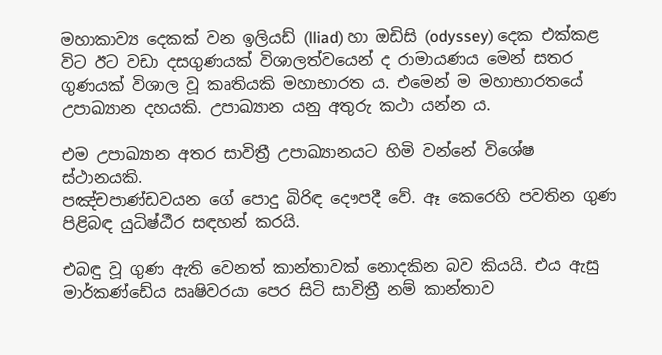මහාකාව්‍ය දෙකක් වන ඉලියඩ් (lliad) හා ඔඩිසි (odyssey) දෙක එක්කළ විට ඊට වඩා දසගුණයක් විශාලත්වයෙන් ද රාමායණය මෙන් සතර ගුණයක් විශාල වූ කෘතියකි මහාභාරත ය. එමෙන් ම මහාභාරතයේ උපාඛ්‍යාන දහයකි. උපාඛ්‍යාන යනු අතුරු කථා යන්න ය.

එම උපාඛ්‍යාන අතර සාවිත්‍රී උපාඛ්‍යානයට හිමි වන්නේ විශේෂ ස්ථානයකි.
පඤ්චපාණ්ඩවයන ගේ පොදු බිරිඳ දෞපදී වේ. ඈ කෙරෙහි පවතින ගුණ පිළිබඳ යුධිෂ්ඨීර සඳහන් කරයි.

එබඳු වූ ගුණ ඇති වෙනත් කාන්තාවක් නොදකින බව කියයි. එය ඇසු මාර්කණ්ඩේය ඍෂිවරයා පෙර සිටි සාවිත්‍රී නම් කාන්තාව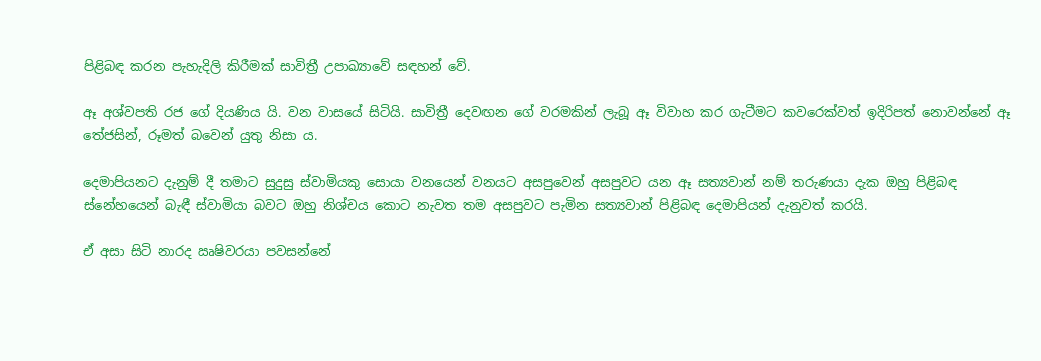පිළිබඳ කරන පැහැදිලි කිරීමක් සාවිත්‍රී උපාඛ්‍යාවේ සඳහන් වේ.

ඈ අශ්වපති රජ ගේ දියණිය යි. වන වාසයේ සිටියි. සාවිත්‍රී දෙවඟන ගේ වරමකින් ලැබූ ඈ විවාහ කර ගැටීමට කවරෙක්වත් ඉදිරිපත් නොවන්නේ ඈ තේජසින්, රූමත් බවෙන් යුතු නිසා ය.

දෙමාපියනට දැනුම් දී තමාට සුදුසු ස්වාමියකු සොයා වනයෙන් වනයට අසපුවෙන් අසපුවට යන ඈ සත්‍යවාන් නම් තරුණයා දැක ඔහු පිළිබඳ ස්නේහයෙන් බැඳී ස්වාමියා බවට ඔහු නිශ්චය කොට නැවත තම අසපුවට පැමින සත්‍යවාන් පිළිබඳ දෙමාපියන් දැනුවත් කරයි.

ඒ අසා සිටි නාරද ඍෂිවරයා පවසන්නේ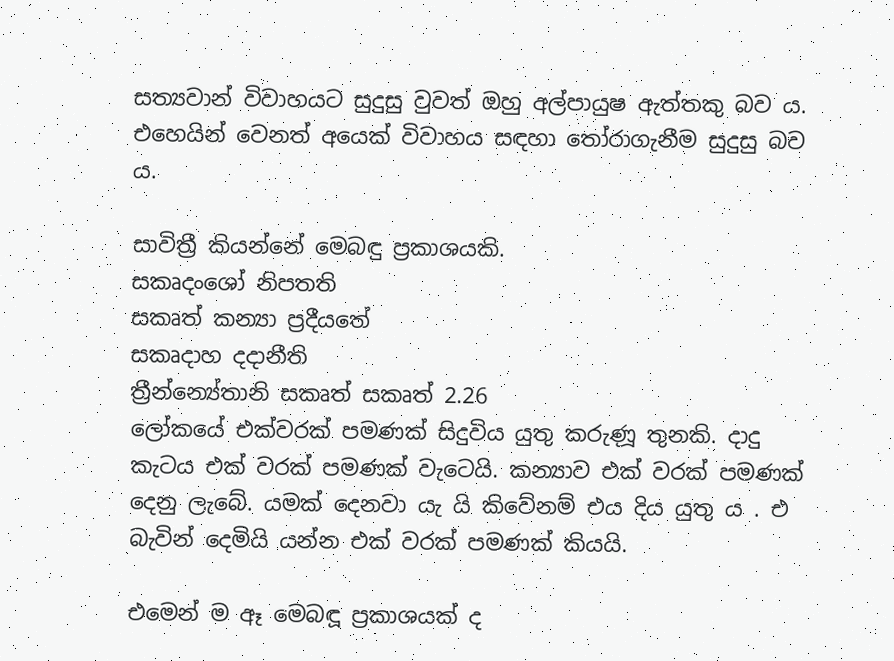සත්‍යවාන් විවාහයට සුදුසු වුවත් ඔහු අල්පායුෂ ඇත්තකු බව ය. එහෙයින් වෙනත් අයෙක් විවාහය සඳහා තෝරාගැනීම සුදුසු බව ය.

සාවිත්‍රී කියන්නේ මෙබඳු ප්‍රකාශයකි.
සකෘදංශෝ නිපතති
සකෘත් කන්‍යා ප්‍රදීයතේ
සකෘදාහ දදානීති
ත්‍රීන්න්‍යේතානි සකෘත් සකෘත් 2.26
ලෝකයේ එක්වරක් පමණක් සිදුවිය යුතු කරුණූ තුනකි. දාදු කැටය එක් වරක් පමණක් වැටෙයි. කන්‍යාව එක් වරක් පමණක් දෙනු ලැබේ. යමක් දෙනවා යැ යි කිවේනම් එය දිය යුතු ය . එ බැවින් දෙමියි යන්න එක් වරක් පමණක් කියයි.

එමෙන් ම ඈ මෙබඳූ ප්‍රකාශයක් ද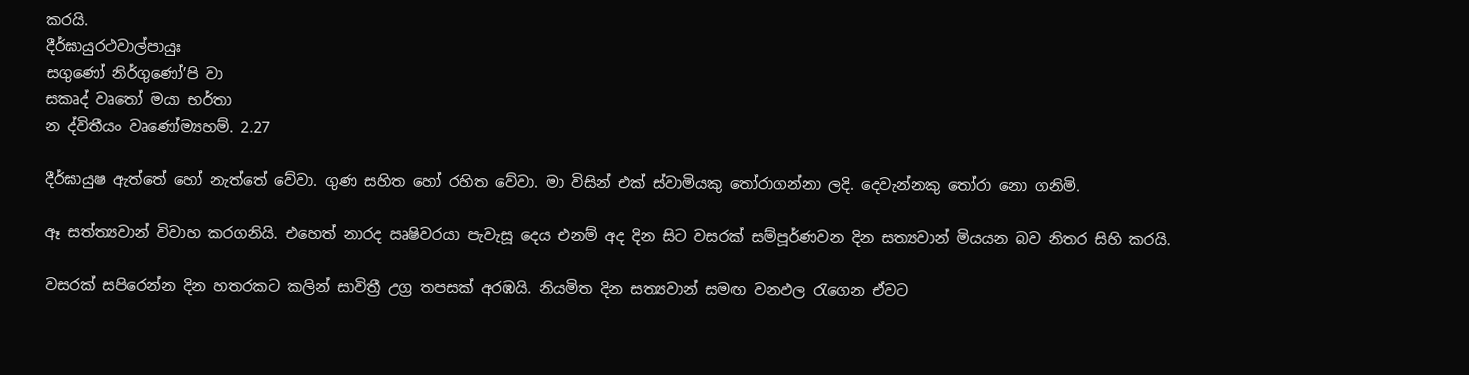කරයි.
දීර්ඝායුරථවාල්පායුඃ
සගුණෝ නිර්ගුණෝ’පි වා
සකෘද් වෘතෝ මයා භර්තා
න ද්විතීයං වෘණෝම්‍යහම්. 2.27

දීර්ඝායුෂ ඇත්තේ හෝ නැත්තේ වේවා. ගුණ සහිත හෝ රහිත වේවා. මා විසින් එක් ස්වාමියකු තෝරාගන්නා ලදි. දෙවැන්නකු තෝරා නො ගනිමි.

ඈ සත්ත්‍යවාන් විවාහ කරගනියි. එහෙත් නාරද ඍෂිවරයා පැවැසූ දෙය එනම් අද දින සිට වසරක් සම්පූර්ණවන දින සත්‍යවාන් මියයන බව නිතර සිහි කරයි.

වසරක් සපිරෙන්න දින හතරකට කලින් සාවිත්‍රී උග්‍ර තපසක් අරඹයි. නියමිත දින සත්‍යවාන් සමඟ වනඵල රැගෙන ඒවට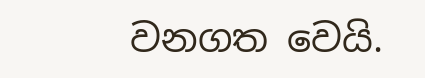වනගත වෙයි.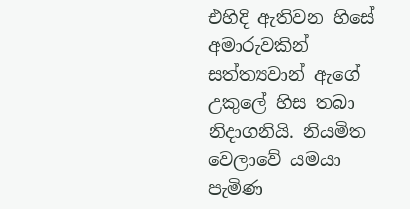එහිදි ඇතිවන හිසේ අමාරුවකින් සත්ත්‍යවාන් ඇගේ උකුලේ හිස තබා නිදාගනියි. නියමිත වෙලාවේ යමයා පැමිණ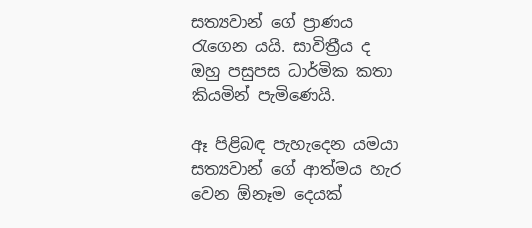සත්‍යවාන් ගේ ප්‍රාණය රැගෙන යයි. සාවිත්‍රීය ද ඔහු පසුපස ධාර්මික කතා කියමින් පැමිණෙයි.

ඈ පිළිබඳ පැහැදෙන යමයා සත්‍යවාන් ගේ ආත්මය හැර වෙන ඕනෑම දෙයක්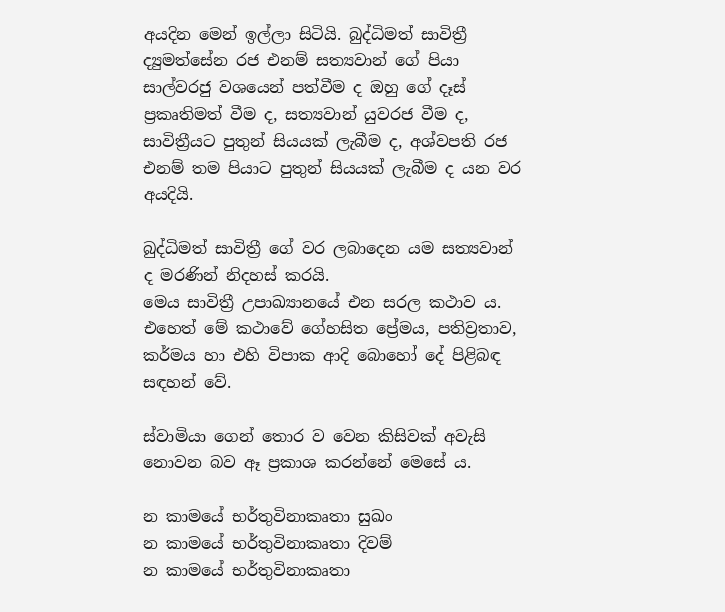අයදින මෙන් ඉල්ලා සිටියි. බුද්ධිමත් සාවිත්‍රී ද්‍යුමත්සේන රජ එනම් සත්‍යවාන් ගේ පියා සාල්වරජු වශයෙන් පත්වීම ද ඔහු ගේ දෑස් ප්‍රකෘතිමත් වීම ද, සත්‍යවාන් යුවරජ වීම ද, සාවිත්‍රීයට පුතුන් සියයක් ලැබීම ද, අශ්වපති රජ එනම් තම පියාට පුතුන් සියයක් ලැබීම ද යන වර අයදියි.

බුද්ධිමත් සාවිත්‍රී ගේ වර ලබාදෙන යම සත්‍යවාන් ද මරණින් නිදහස් කරයි.
මෙය සාවිත්‍රී උපාඛ්‍යානයේ එන සරල කථාව ය. එහෙත් මේ කථාවේ ගේහසිත ප්‍රේමය, පතිව්‍රතාව, කර්මය හා එහි විපාක ආදි බොහෝ දේ පිළිබඳ සඳහන් වේ.

ස්වාමියා ගෙන් තොර ව වෙන කිසිවක් අවැසි නොවන බව ඈ ප්‍රකාශ කරන්නේ මෙසේ ය.

න කාමයේ භර්තුවිනාකෘතා සුඛං
න කාමයේ භර්තුවිනාකෘතා දිවම්
න කාමයේ භර්තුවිනාකෘතා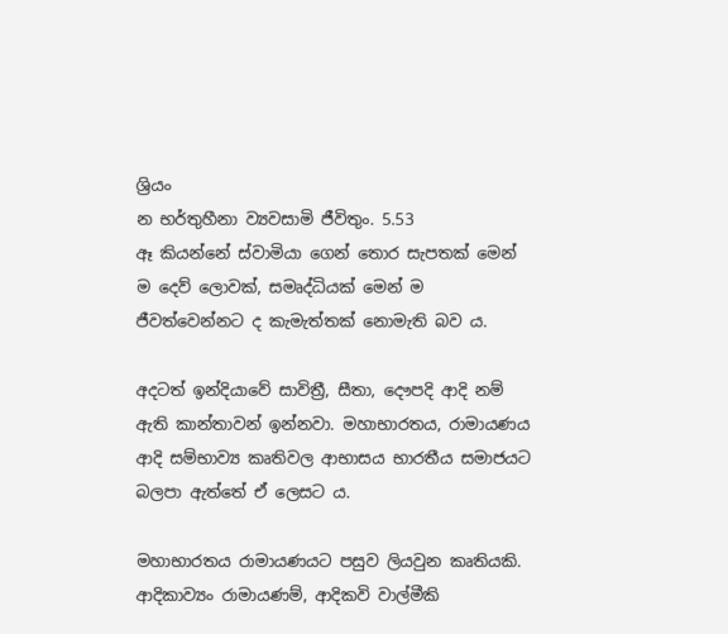ශ්‍රියං
න භර්තුහීනා ව්‍යවසාමි ජීවිතුං. 5.53
ඈ කියන්නේ ස්වාමියා ගෙන් තොර සැපතක් මෙන් ම දෙව් ලොවක්, සමෘද්ධියක් මෙන් ම ජීවත්වෙන්නට ද කැමැත්තක් නොමැති බව ය.

අදටත් ඉන්දියාවේ සාවිත්‍රී, සීතා, දෞපදි ආදි නම් ඇති කාන්තාවන් ඉන්නවා. මහාභාරතය, රාමායණය ආදි සම්භාව්‍ය කෘතිවල ආභාසය භාරතීය සමාජයට බලපා ඇත්තේ ඒ ලෙසට ය.

මහාභාරතය රාමායණයට පසුව ලියවුන කෘතියකි.
ආදිකාව්‍යං රාමායණම්, ආදිකවි වාල්මීකි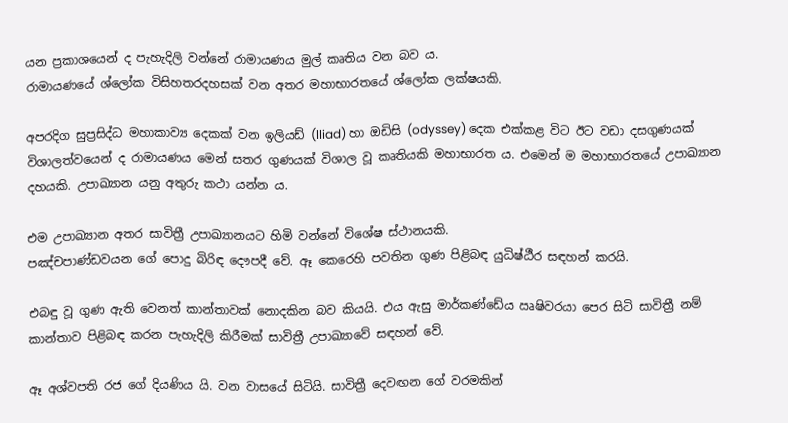යන ප්‍රකාශයෙන් ද පැහැදිලි වන්නේ රාමායණය මුල් කෘතිය වන බව ය.
රාමායණයේ ශ්ලෝක විසිහතරදහසක් වන අතර මහාභාරතයේ ශ්ලෝක ලක්ෂයකි.

අපරදිග සුප්‍රසිද්ධ මහාකාව්‍ය දෙකක් වන ඉලියඩ් (lliad) හා ඔඩිසි (odyssey) දෙක එක්කළ විට ඊට වඩා දසගුණයක් විශාලත්වයෙන් ද රාමායණය මෙන් සතර ගුණයක් විශාල වූ කෘතියකි මහාභාරත ය. එමෙන් ම මහාභාරතයේ උපාඛ්‍යාන දහයකි. උපාඛ්‍යාන යනු අතුරු කථා යන්න ය.

එම උපාඛ්‍යාන අතර සාවිත්‍රී උපාඛ්‍යානයට හිමි වන්නේ විශේෂ ස්ථානයකි.
පඤ්චපාණ්ඩවයන ගේ පොදු බිරිඳ දෞපදී වේ. ඈ කෙරෙහි පවතින ගුණ පිළිබඳ යුධිෂ්ඨීර සඳහන් කරයි.

එබඳු වූ ගුණ ඇති වෙනත් කාන්තාවක් නොදකින බව කියයි. එය ඇසු මාර්කණ්ඩේය ඍෂිවරයා පෙර සිටි සාවිත්‍රී නම් කාන්තාව පිළිබඳ කරන පැහැදිලි කිරීමක් සාවිත්‍රී උපාඛ්‍යාවේ සඳහන් වේ.

ඈ අශ්වපති රජ ගේ දියණිය යි. වන වාසයේ සිටියි. සාවිත්‍රී දෙවඟන ගේ වරමකින්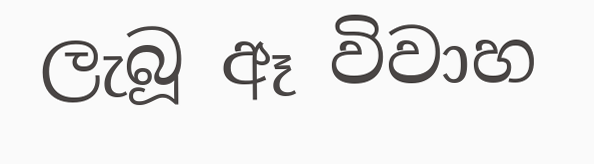ලැබූ ඈ විවාහ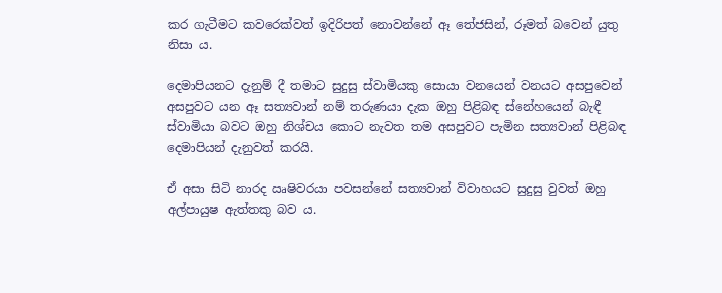කර ගැටීමට කවරෙක්වත් ඉදිරිපත් නොවන්නේ ඈ තේජසින්, රූමත් බවෙන් යුතු නිසා ය.

දෙමාපියනට දැනුම් දී තමාට සුදුසු ස්වාමියකු සොයා වනයෙන් වනයට අසපුවෙන් අසපුවට යන ඈ සත්‍යවාන් නම් තරුණයා දැක ඔහු පිළිබඳ ස්නේහයෙන් බැඳී ස්වාමියා බවට ඔහු නිශ්චය කොට නැවත තම අසපුවට පැමින සත්‍යවාන් පිළිබඳ දෙමාපියන් දැනුවත් කරයි.

ඒ අසා සිටි නාරද ඍෂිවරයා පවසන්නේ සත්‍යවාන් විවාහයට සුදුසු වුවත් ඔහු අල්පායුෂ ඇත්තකු බව ය.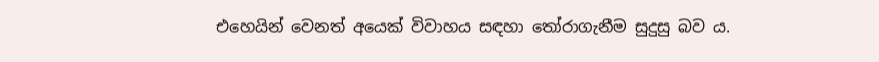එහෙයින් වෙනත් අයෙක් විවාහය සඳහා තෝරාගැනීම සුදුසු බව ය.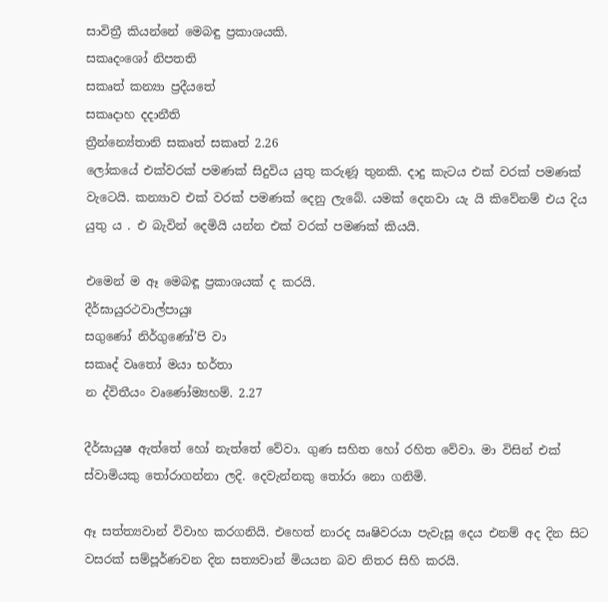සාවිත්‍රී කියන්නේ මෙබඳු ප්‍රකාශයකි.
සකෘදංශෝ නිපතති
සකෘත් කන්‍යා ප්‍රදීයතේ
සකෘදාහ දදානීති
ත්‍රීන්න්‍යේතානි සකෘත් සකෘත් 2.26
ලෝකයේ එක්වරක් පමණක් සිදුවිය යුතු කරුණූ තුනකි. දාදු කැටය එක් වරක් පමණක් වැටෙයි. කන්‍යාව එක් වරක් පමණක් දෙනු ලැබේ. යමක් දෙනවා යැ යි කිවේනම් එය දිය යුතු ය . එ බැවින් දෙමියි යන්න එක් වරක් පමණක් කියයි.

එමෙන් ම ඈ මෙබඳූ ප්‍රකාශයක් ද කරයි.
දීර්ඝායුරථවාල්පායුඃ
සගුණෝ නිර්ගුණෝ’පි වා
සකෘද් වෘතෝ මයා භර්තා
න ද්විතීයං වෘණෝම්‍යහම්. 2.27

දීර්ඝායුෂ ඇත්තේ හෝ නැත්තේ වේවා. ගුණ සහිත හෝ රහිත වේවා. මා විසින් එක් ස්වාමියකු තෝරාගන්නා ලදි. දෙවැන්නකු තෝරා නො ගනිමි.

ඈ සත්ත්‍යවාන් විවාහ කරගනියි. එහෙත් නාරද ඍෂිවරයා පැවැසූ දෙය එනම් අද දින සිට වසරක් සම්පූර්ණවන දින සත්‍යවාන් මියයන බව නිතර සිහි කරයි.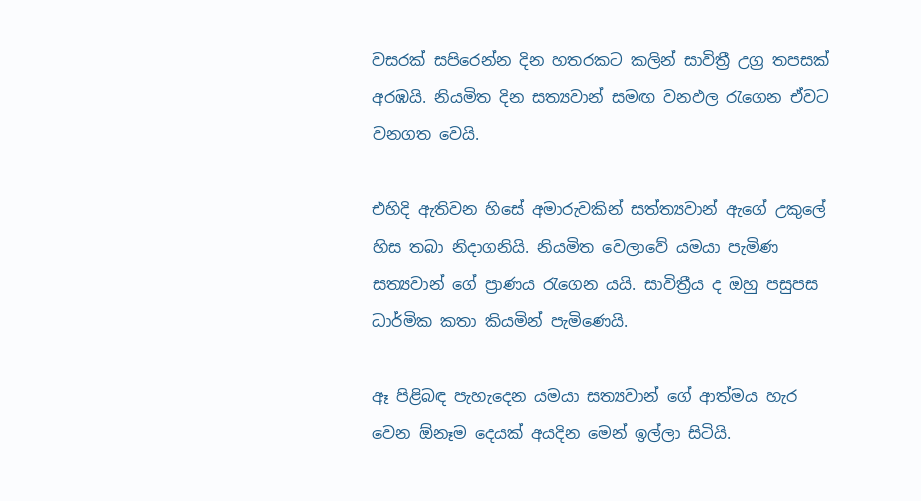වසරක් සපිරෙන්න දින හතරකට කලින් සාවිත්‍රී උග්‍ර තපසක් අරඹයි. නියමිත දින සත්‍යවාන් සමඟ වනඵල රැගෙන ඒවට වනගත වෙයි.

එහිදි ඇතිවන හිසේ අමාරුවකින් සත්ත්‍යවාන් ඇගේ උකුලේ හිස තබා නිදාගනියි. නියමිත වෙලාවේ යමයා පැමිණ සත්‍යවාන් ගේ ප්‍රාණය රැගෙන යයි. සාවිත්‍රීය ද ඔහු පසුපස ධාර්මික කතා කියමින් පැමිණෙයි.

ඈ පිළිබඳ පැහැදෙන යමයා සත්‍යවාන් ගේ ආත්මය හැර වෙන ඕනෑම දෙයක් අයදින මෙන් ඉල්ලා සිටියි.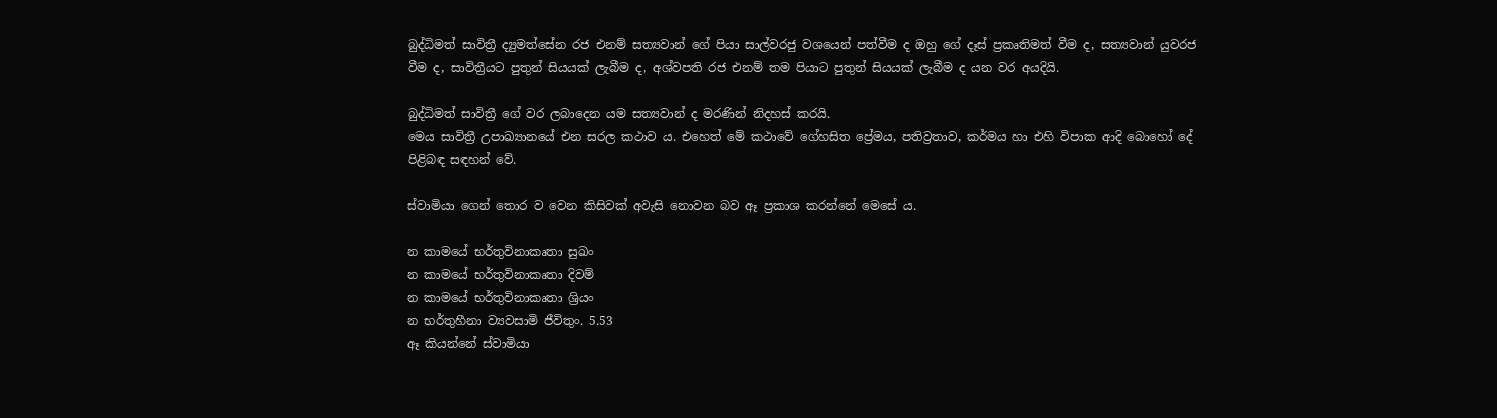බුද්ධිමත් සාවිත්‍රී ද්‍යුමත්සේන රජ එනම් සත්‍යවාන් ගේ පියා සාල්වරජු වශයෙන් පත්වීම ද ඔහු ගේ දෑස් ප්‍රකෘතිමත් වීම ද, සත්‍යවාන් යුවරජ වීම ද, සාවිත්‍රීයට පුතුන් සියයක් ලැබීම ද, අශ්වපති රජ එනම් තම පියාට පුතුන් සියයක් ලැබීම ද යන වර අයදියි.

බුද්ධිමත් සාවිත්‍රී ගේ වර ලබාදෙන යම සත්‍යවාන් ද මරණින් නිදහස් කරයි.
මෙය සාවිත්‍රී උපාඛ්‍යානයේ එන සරල කථාව ය. එහෙත් මේ කථාවේ ගේහසිත ප්‍රේමය, පතිව්‍රතාව, කර්මය හා එහි විපාක ආදි බොහෝ දේ පිළිබඳ සඳහන් වේ.

ස්වාමියා ගෙන් තොර ව වෙන කිසිවක් අවැසි නොවන බව ඈ ප්‍රකාශ කරන්නේ මෙසේ ය.

න කාමයේ භර්තුවිනාකෘතා සුඛං
න කාමයේ භර්තුවිනාකෘතා දිවම්
න කාමයේ භර්තුවිනාකෘතා ශ්‍රියං
න භර්තුහීනා ව්‍යවසාමි ජීවිතුං. 5.53
ඈ කියන්නේ ස්වාමියා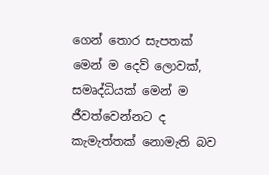ගෙන් තොර සැපතක් මෙන් ම දෙව් ලොවක්, සමෘද්ධියක් මෙන් ම ජීවත්වෙන්නට ද කැමැත්තක් නොමැති බව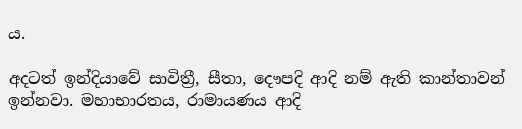ය.

අදටත් ඉන්දියාවේ සාවිත්‍රී, සීතා, දෞපදි ආදි නම් ඇති කාන්තාවන් ඉන්නවා. මහාභාරතය, රාමායණය ආදි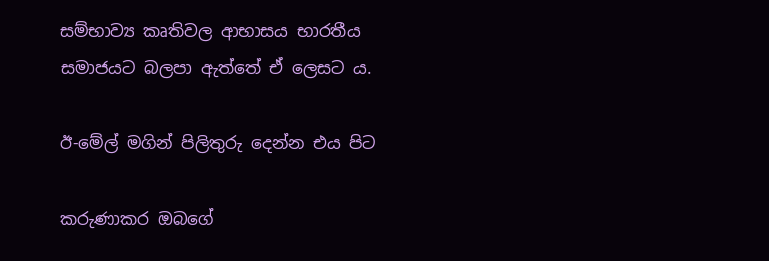සම්භාව්‍ය කෘතිවල ආභාසය භාරතීය සමාජයට බලපා ඇත්තේ ඒ ලෙසට ය.

ඊ-මේල් මගින් පිලිතුරු දෙන්න එය පිට

කරුණාකර ඔබගේ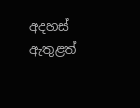අදහස් ඇතුළත්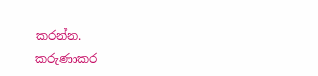කරන්න.
කරුණාකර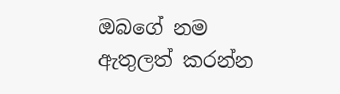ඔබගේ නම ඇතුලත් කරන්න